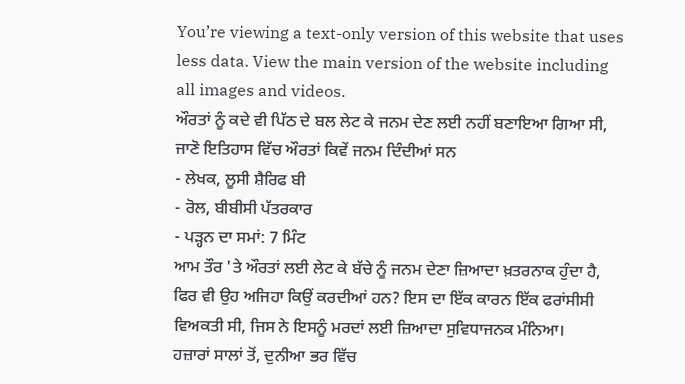You’re viewing a text-only version of this website that uses less data. View the main version of the website including all images and videos.
ਔਰਤਾਂ ਨੂੰ ਕਦੇ ਵੀ ਪਿੱਠ ਦੇ ਬਲ ਲੇਟ ਕੇ ਜਨਮ ਦੇਣ ਲਈ ਨਹੀਂ ਬਣਾਇਆ ਗਿਆ ਸੀ, ਜਾਣੋ ਇਤਿਹਾਸ ਵਿੱਚ ਔਰਤਾਂ ਕਿਵੇਂ ਜਨਮ ਦਿੰਦੀਆਂ ਸਨ
- ਲੇਖਕ, ਲੂਸੀ ਸ਼ੈਰਿਫ ਬੀ
- ਰੋਲ, ਬੀਬੀਸੀ ਪੱਤਰਕਾਰ
- ਪੜ੍ਹਨ ਦਾ ਸਮਾਂ: 7 ਮਿੰਟ
ਆਮ ਤੌਰ 'ਤੇ ਔਰਤਾਂ ਲਈ ਲੇਟ ਕੇ ਬੱਚੇ ਨੂੰ ਜਨਮ ਦੇਣਾ ਜ਼ਿਆਦਾ ਖ਼ਤਰਨਾਕ ਹੁੰਦਾ ਹੈ, ਫਿਰ ਵੀ ਉਹ ਅਜਿਹਾ ਕਿਉਂ ਕਰਦੀਆਂ ਹਨ? ਇਸ ਦਾ ਇੱਕ ਕਾਰਨ ਇੱਕ ਫਰਾਂਸੀਸੀ ਵਿਅਕਤੀ ਸੀ, ਜਿਸ ਨੇ ਇਸਨੂੰ ਮਰਦਾਂ ਲਈ ਜ਼ਿਆਦਾ ਸੁਵਿਧਾਜਨਕ ਮੰਨਿਆ।
ਹਜ਼ਾਰਾਂ ਸਾਲਾਂ ਤੋਂ, ਦੁਨੀਆ ਭਰ ਵਿੱਚ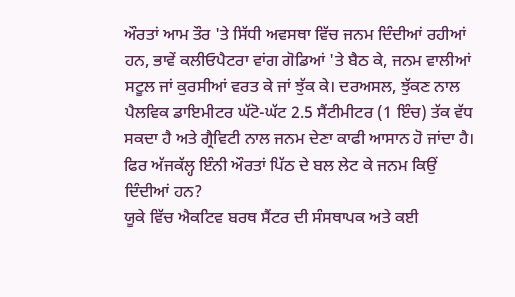ਔਰਤਾਂ ਆਮ ਤੌਰ 'ਤੇ ਸਿੱਧੀ ਅਵਸਥਾ ਵਿੱਚ ਜਨਮ ਦਿੰਦੀਆਂ ਰਹੀਆਂ ਹਨ, ਭਾਵੇਂ ਕਲੀਓਪੈਟਰਾ ਵਾਂਗ ਗੋਡਿਆਂ 'ਤੇ ਬੈਠ ਕੇ, ਜਨਮ ਵਾਲੀਆਂ ਸਟੂਲ ਜਾਂ ਕੁਰਸੀਆਂ ਵਰਤ ਕੇ ਜਾਂ ਝੁੱਕ ਕੇ। ਦਰਅਸਲ, ਝੁੱਕਣ ਨਾਲ ਪੈਲਵਿਕ ਡਾਇਮੀਟਰ ਘੱਟੋ-ਘੱਟ 2.5 ਸੈਂਟੀਮੀਟਰ (1 ਇੰਚ) ਤੱਕ ਵੱਧ ਸਕਦਾ ਹੈ ਅਤੇ ਗ੍ਰੈਵਿਟੀ ਨਾਲ ਜਨਮ ਦੇਣਾ ਕਾਫੀ ਆਸਾਨ ਹੋ ਜਾਂਦਾ ਹੈ।
ਫਿਰ ਅੱਜਕੱਲ੍ਹ ਇੰਨੀ ਔਰਤਾਂ ਪਿੱਠ ਦੇ ਬਲ ਲੇਟ ਕੇ ਜਨਮ ਕਿਉਂ ਦਿੰਦੀਆਂ ਹਨ?
ਯੂਕੇ ਵਿੱਚ ਐਕਟਿਵ ਬਰਥ ਸੈਂਟਰ ਦੀ ਸੰਸਥਾਪਕ ਅਤੇ ਕਈ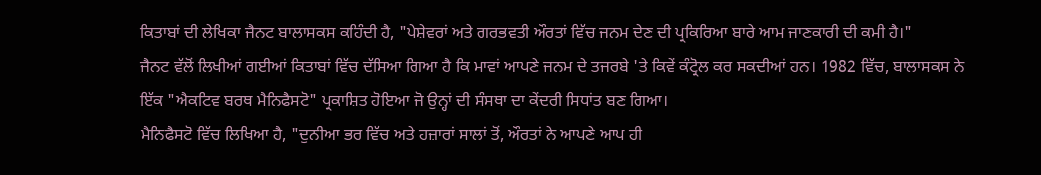ਕਿਤਾਬਾਂ ਦੀ ਲੇਖਿਕਾ ਜੈਨਟ ਬਾਲਾਸਕਸ ਕਹਿੰਦੀ ਹੈ, "ਪੇਸ਼ੇਵਰਾਂ ਅਤੇ ਗਰਭਵਤੀ ਔਰਤਾਂ ਵਿੱਚ ਜਨਮ ਦੇਣ ਦੀ ਪ੍ਰਕਿਰਿਆ ਬਾਰੇ ਆਮ ਜਾਣਕਾਰੀ ਦੀ ਕਮੀ ਹੈ।"
ਜੈਨਟ ਵੱਲੋਂ ਲਿਖੀਆਂ ਗਈਆਂ ਕਿਤਾਬਾਂ ਵਿੱਚ ਦੱਸਿਆ ਗਿਆ ਹੈ ਕਿ ਮਾਵਾਂ ਆਪਣੇ ਜਨਮ ਦੇ ਤਜਰਬੇ 'ਤੇ ਕਿਵੇਂ ਕੰਟ੍ਰੋਲ ਕਰ ਸਕਦੀਆਂ ਹਨ। 1982 ਵਿੱਚ, ਬਾਲਾਸਕਸ ਨੇ ਇੱਕ "ਐਕਟਿਵ ਬਰਥ ਮੈਨਿਫੈਸਟੋ" ਪ੍ਰਕਾਸ਼ਿਤ ਹੋਇਆ ਜੋ ਉਨ੍ਹਾਂ ਦੀ ਸੰਸਥਾ ਦਾ ਕੇਂਦਰੀ ਸਿਧਾਂਤ ਬਣ ਗਿਆ।
ਮੈਨਿਫੈਸਟੋ ਵਿੱਚ ਲਿਖਿਆ ਹੈ, "ਦੁਨੀਆ ਭਰ ਵਿੱਚ ਅਤੇ ਹਜ਼ਾਰਾਂ ਸਾਲਾਂ ਤੋਂ, ਔਰਤਾਂ ਨੇ ਆਪਣੇ ਆਪ ਹੀ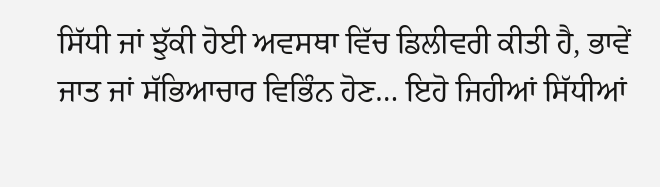ਸਿੱਧੀ ਜਾਂ ਝੁੱਕੀ ਹੋਈ ਅਵਸਥਾ ਵਿੱਚ ਡਿਲੀਵਰੀ ਕੀਤੀ ਹੈ, ਭਾਵੇਂ ਜਾਤ ਜਾਂ ਸੱਭਿਆਚਾਰ ਵਿਭਿੰਨ ਹੋਣ… ਇਹੋ ਜਿਹੀਆਂ ਸਿੱਧੀਆਂ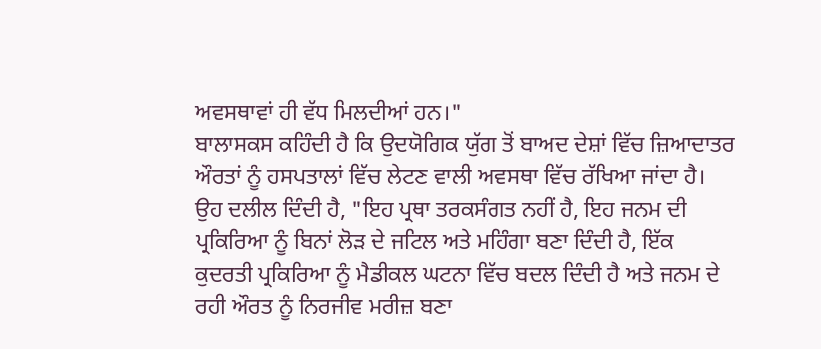ਅਵਸਥਾਵਾਂ ਹੀ ਵੱਧ ਮਿਲਦੀਆਂ ਹਨ।"
ਬਾਲਾਸਕਸ ਕਹਿੰਦੀ ਹੈ ਕਿ ਉਦਯੋਗਿਕ ਯੁੱਗ ਤੋਂ ਬਾਅਦ ਦੇਸ਼ਾਂ ਵਿੱਚ ਜ਼ਿਆਦਾਤਰ ਔਰਤਾਂ ਨੂੰ ਹਸਪਤਾਲਾਂ ਵਿੱਚ ਲੇਟਣ ਵਾਲੀ ਅਵਸਥਾ ਵਿੱਚ ਰੱਖਿਆ ਜਾਂਦਾ ਹੈ।
ਉਹ ਦਲੀਲ ਦਿੰਦੀ ਹੈ, "ਇਹ ਪ੍ਰਥਾ ਤਰਕਸੰਗਤ ਨਹੀਂ ਹੈ, ਇਹ ਜਨਮ ਦੀ ਪ੍ਰਕਿਰਿਆ ਨੂੰ ਬਿਨਾਂ ਲੋੜ ਦੇ ਜਟਿਲ ਅਤੇ ਮਹਿੰਗਾ ਬਣਾ ਦਿੰਦੀ ਹੈ, ਇੱਕ ਕੁਦਰਤੀ ਪ੍ਰਕਿਰਿਆ ਨੂੰ ਮੈਡੀਕਲ ਘਟਨਾ ਵਿੱਚ ਬਦਲ ਦਿੰਦੀ ਹੈ ਅਤੇ ਜਨਮ ਦੇ ਰਹੀ ਔਰਤ ਨੂੰ ਨਿਰਜੀਵ ਮਰੀਜ਼ ਬਣਾ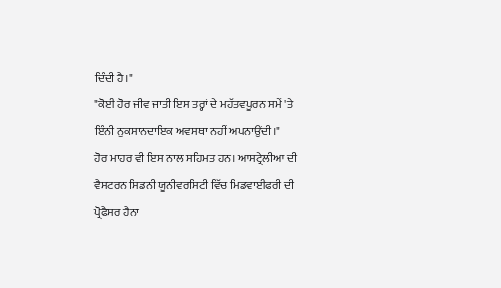ਦਿੰਦੀ ਹੈ।"
"ਕੋਈ ਹੋਰ ਜੀਵ ਜਾਤੀ ਇਸ ਤਰ੍ਹਾਂ ਦੇ ਮਹੱਤਵਪੂਰਨ ਸਮੇਂ 'ਤੇ ਇੰਨੀ ਨੁਕਸਾਨਦਾਇਕ ਅਵਸਥਾ ਨਹੀਂ ਅਪਨਾਉਂਦੀ।"
ਹੋਰ ਮਾਹਰ ਵੀ ਇਸ ਨਾਲ ਸਹਿਮਤ ਹਨ। ਆਸਟ੍ਰੇਲੀਆ ਦੀ ਵੈਸਟਰਨ ਸਿਡਨੀ ਯੂਨੀਵਰਸਿਟੀ ਵਿੱਚ ਮਿਡਵਾਈਫਰੀ ਦੀ ਪ੍ਰੋਫੈਸਰ ਹੈਨਾ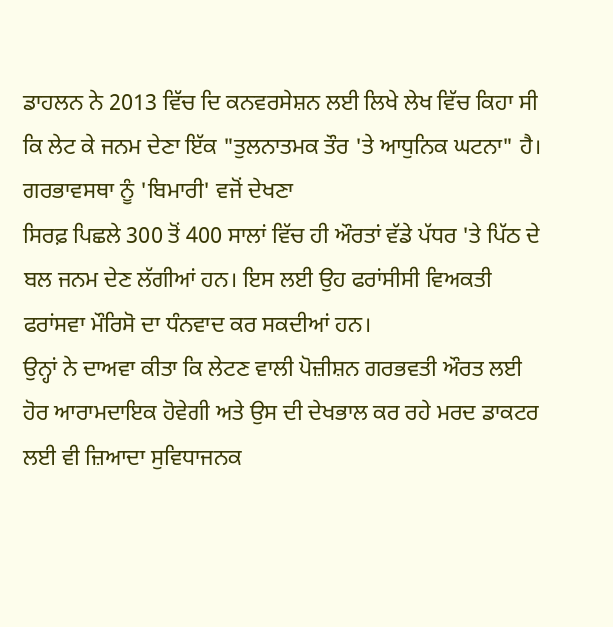ਡਾਹਲਨ ਨੇ 2013 ਵਿੱਚ ਦਿ ਕਨਵਰਸੇਸ਼ਨ ਲਈ ਲਿਖੇ ਲੇਖ ਵਿੱਚ ਕਿਹਾ ਸੀ ਕਿ ਲੇਟ ਕੇ ਜਨਮ ਦੇਣਾ ਇੱਕ "ਤੁਲਨਾਤਮਕ ਤੌਰ 'ਤੇ ਆਧੁਨਿਕ ਘਟਨਾ" ਹੈ।
ਗਰਭਾਵਸਥਾ ਨੂੰ 'ਬਿਮਾਰੀ' ਵਜੋਂ ਦੇਖਣਾ
ਸਿਰਫ਼ ਪਿਛਲੇ 300 ਤੋਂ 400 ਸਾਲਾਂ ਵਿੱਚ ਹੀ ਔਰਤਾਂ ਵੱਡੇ ਪੱਧਰ 'ਤੇ ਪਿੱਠ ਦੇ ਬਲ ਜਨਮ ਦੇਣ ਲੱਗੀਆਂ ਹਨ। ਇਸ ਲਈ ਉਹ ਫਰਾਂਸੀਸੀ ਵਿਅਕਤੀ ਫਰਾਂਸਵਾ ਮੌਰਿਸੋ ਦਾ ਧੰਨਵਾਦ ਕਰ ਸਕਦੀਆਂ ਹਨ।
ਉਨ੍ਹਾਂ ਨੇ ਦਾਅਵਾ ਕੀਤਾ ਕਿ ਲੇਟਣ ਵਾਲੀ ਪੋਜ਼ੀਸ਼ਨ ਗਰਭਵਤੀ ਔਰਤ ਲਈ ਹੋਰ ਆਰਾਮਦਾਇਕ ਹੋਵੇਗੀ ਅਤੇ ਉਸ ਦੀ ਦੇਖਭਾਲ ਕਰ ਰਹੇ ਮਰਦ ਡਾਕਟਰ ਲਈ ਵੀ ਜ਼ਿਆਦਾ ਸੁਵਿਧਾਜਨਕ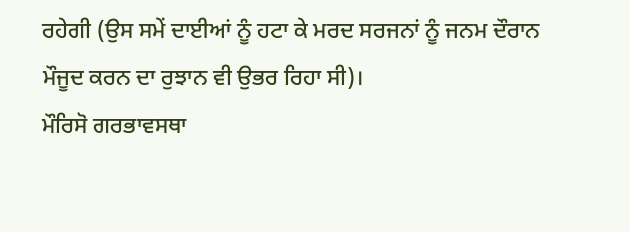ਰਹੇਗੀ (ਉਸ ਸਮੇਂ ਦਾਈਆਂ ਨੂੰ ਹਟਾ ਕੇ ਮਰਦ ਸਰਜਨਾਂ ਨੂੰ ਜਨਮ ਦੌਰਾਨ ਮੌਜੂਦ ਕਰਨ ਦਾ ਰੁਝਾਨ ਵੀ ਉਭਰ ਰਿਹਾ ਸੀ)।
ਮੌਰਿਸੋ ਗਰਭਾਵਸਥਾ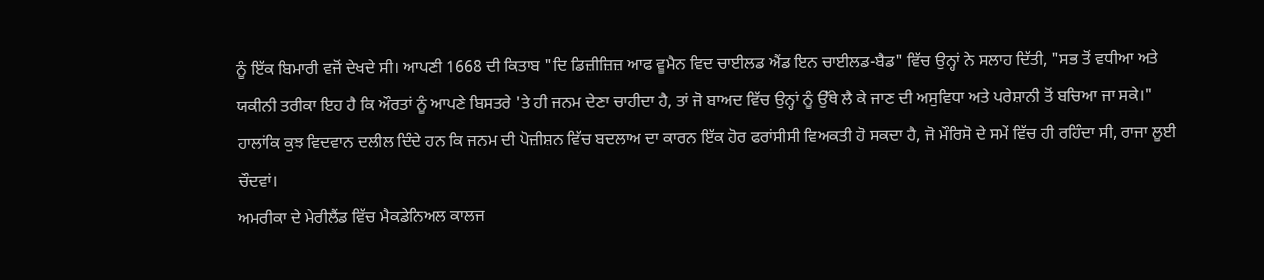ਨੂੰ ਇੱਕ ਬਿਮਾਰੀ ਵਜੋਂ ਦੇਖਦੇ ਸੀ। ਆਪਣੀ 1668 ਦੀ ਕਿਤਾਬ "ਦਿ ਡਿਜ਼ੀਜ਼ਿਜ਼ ਆਫ ਵੂਮੈਨ ਵਿਦ ਚਾਈਲਡ ਐਂਡ ਇਨ ਚਾਈਲਡ-ਬੈਡ" ਵਿੱਚ ਉਨ੍ਹਾਂ ਨੇ ਸਲਾਹ ਦਿੱਤੀ, "ਸਭ ਤੋਂ ਵਧੀਆ ਅਤੇ ਯਕੀਨੀ ਤਰੀਕਾ ਇਹ ਹੈ ਕਿ ਔਰਤਾਂ ਨੂੰ ਆਪਣੇ ਬਿਸਤਰੇ 'ਤੇ ਹੀ ਜਨਮ ਦੇਣਾ ਚਾਹੀਦਾ ਹੈ, ਤਾਂ ਜੋ ਬਾਅਦ ਵਿੱਚ ਉਨ੍ਹਾਂ ਨੂੰ ਉੱਥੇ ਲੈ ਕੇ ਜਾਣ ਦੀ ਅਸੁਵਿਧਾ ਅਤੇ ਪਰੇਸ਼ਾਨੀ ਤੋਂ ਬਚਿਆ ਜਾ ਸਕੇ।"
ਹਾਲਾਂਕਿ ਕੁਝ ਵਿਦਵਾਨ ਦਲੀਲ ਦਿੰਦੇ ਹਨ ਕਿ ਜਨਮ ਦੀ ਪੋਜ਼ੀਸ਼ਨ ਵਿੱਚ ਬਦਲਾਅ ਦਾ ਕਾਰਨ ਇੱਕ ਹੋਰ ਫਰਾਂਸੀਸੀ ਵਿਅਕਤੀ ਹੋ ਸਕਦਾ ਹੈ, ਜੋ ਮੌਰਿਸੋ ਦੇ ਸਮੇਂ ਵਿੱਚ ਹੀ ਰਹਿੰਦਾ ਸੀ, ਰਾਜਾ ਲੂਈ ਚੌਦਵਾਂ।
ਅਮਰੀਕਾ ਦੇ ਮੇਰੀਲੈਂਡ ਵਿੱਚ ਮੈਕਡੇਨਿਅਲ ਕਾਲਜ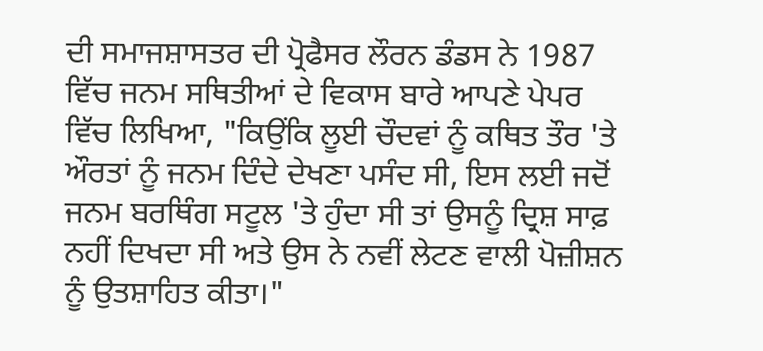ਦੀ ਸਮਾਜਸ਼ਾਸਤਰ ਦੀ ਪ੍ਰੋਫੈਸਰ ਲੌਰਨ ਡੰਡਸ ਨੇ 1987 ਵਿੱਚ ਜਨਮ ਸਥਿਤੀਆਂ ਦੇ ਵਿਕਾਸ ਬਾਰੇ ਆਪਣੇ ਪੇਪਰ ਵਿੱਚ ਲਿਖਿਆ, "ਕਿਉਂਕਿ ਲੂਈ ਚੌਦਵਾਂ ਨੂੰ ਕਥਿਤ ਤੌਰ 'ਤੇ ਔਰਤਾਂ ਨੂੰ ਜਨਮ ਦਿੰਦੇ ਦੇਖਣਾ ਪਸੰਦ ਸੀ, ਇਸ ਲਈ ਜਦੋਂ ਜਨਮ ਬਰਥਿੰਗ ਸਟੂਲ 'ਤੇ ਹੁੰਦਾ ਸੀ ਤਾਂ ਉਸਨੂੰ ਦ੍ਰਿਸ਼ ਸਾਫ਼ ਨਹੀਂ ਦਿਖਦਾ ਸੀ ਅਤੇ ਉਸ ਨੇ ਨਵੀਂ ਲੇਟਣ ਵਾਲੀ ਪੋਜ਼ੀਸ਼ਨ ਨੂੰ ਉਤਸ਼ਾਹਿਤ ਕੀਤਾ।"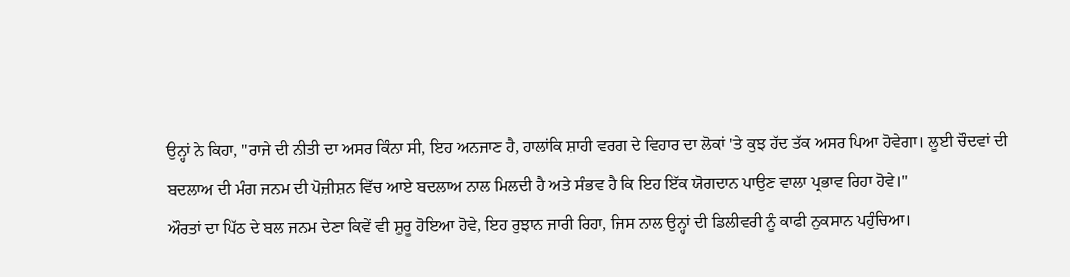ਉਨ੍ਹਾਂ ਨੇ ਕਿਹਾ, "ਰਾਜੇ ਦੀ ਨੀਤੀ ਦਾ ਅਸਰ ਕਿੰਨਾ ਸੀ, ਇਹ ਅਨਜਾਣ ਹੈ, ਹਾਲਾਂਕਿ ਸ਼ਾਹੀ ਵਰਗ ਦੇ ਵਿਹਾਰ ਦਾ ਲੋਕਾਂ 'ਤੇ ਕੁਝ ਹੱਦ ਤੱਕ ਅਸਰ ਪਿਆ ਹੋਵੇਗਾ। ਲੂਈ ਚੌਦਵਾਂ ਦੀ ਬਦਲਾਅ ਦੀ ਮੰਗ ਜਨਮ ਦੀ ਪੋਜ਼ੀਸ਼ਨ ਵਿੱਚ ਆਏ ਬਦਲਾਅ ਨਾਲ ਮਿਲਦੀ ਹੈ ਅਤੇ ਸੰਭਵ ਹੈ ਕਿ ਇਹ ਇੱਕ ਯੋਗਦਾਨ ਪਾਉਣ ਵਾਲਾ ਪ੍ਰਭਾਵ ਰਿਹਾ ਹੋਵੇ।"
ਔਰਤਾਂ ਦਾ ਪਿੱਠ ਦੇ ਬਲ ਜਨਮ ਦੇਣਾ ਕਿਵੇਂ ਵੀ ਸ਼ੁਰੂ ਹੋਇਆ ਹੋਵੇ, ਇਹ ਰੁਝਾਨ ਜਾਰੀ ਰਿਹਾ, ਜਿਸ ਨਾਲ ਉਨ੍ਹਾਂ ਦੀ ਡਿਲੀਵਰੀ ਨੂੰ ਕਾਫੀ ਨੁਕਸਾਨ ਪਹੁੰਚਿਆ।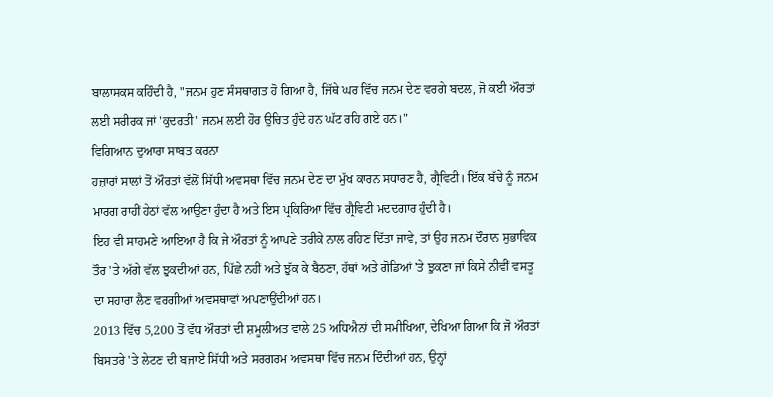ਬਾਲਾਸਕਸ ਕਹਿੰਦੀ ਹੈ, "ਜਨਮ ਹੁਣ ਸੰਸਥਾਗਤ ਹੋ ਗਿਆ ਹੈ, ਜਿੱਥੇ ਘਰ ਵਿੱਚ ਜਨਮ ਦੇਣ ਵਰਗੇ ਬਦਲ, ਜੋ ਕਈ ਔਰਤਾਂ ਲਈ ਸਰੀਰਕ ਜਾਂ 'ਕੁਦਰਤੀ' ਜਨਮ ਲਈ ਹੋਰ ਉਚਿਤ ਹੁੰਦੇ ਹਨ ਘੱਟ ਰਹਿ ਗਏ ਹਨ।"
ਵਿਗਿਆਨ ਦੁਆਰਾ ਸਾਬਤ ਕਰਨਾ
ਹਜ਼ਾਰਾਂ ਸਾਲਾਂ ਤੋਂ ਔਰਤਾਂ ਵੱਲੋਂ ਸਿੱਧੀ ਅਵਸਥਾ ਵਿੱਚ ਜਨਮ ਦੇਣ ਦਾ ਮੁੱਖ ਕਾਰਨ ਸਧਾਰਣ ਹੈ, ਗ੍ਰੈਵਿਟੀ। ਇੱਕ ਬੱਚੇ ਨੂੰ ਜਨਮ ਮਾਰਗ ਰਾਹੀਂ ਹੇਠਾਂ ਵੱਲ ਆਉਣਾ ਹੁੰਦਾ ਹੈ ਅਤੇ ਇਸ ਪ੍ਰਕਿਰਿਆ ਵਿੱਚ ਗ੍ਰੈਵਿਟੀ ਮਦਦਗਾਰ ਹੁੰਦੀ ਹੈ।
ਇਹ ਵੀ ਸਾਹਮਣੇ ਆਇਆ ਹੈ ਕਿ ਜੇ ਔਰਤਾਂ ਨੂੰ ਆਪਣੇ ਤਰੀਕੇ ਨਾਲ ਰਹਿਣ ਦਿੱਤਾ ਜਾਵੇ, ਤਾਂ ਉਹ ਜਨਮ ਦੌਰਾਨ ਸੁਭਾਵਿਕ ਤੌਰ 'ਤੇ ਅੱਗੇ ਵੱਲ ਝੁਕਦੀਆਂ ਹਨ, ਪਿੱਛੇ ਨਹੀਂ ਅਤੇ ਝੁੱਕ ਕੇ ਬੈਠਣਾ, ਹੱਥਾਂ ਅਤੇ ਗੋਡਿਆਂ 'ਤੇ ਝੁਕਣਾ ਜਾਂ ਕਿਸੇ ਨੀਵੀਂ ਵਸਤੂ ਦਾ ਸਹਾਰਾ ਲੈਣ ਵਰਗੀਆਂ ਅਵਸਥਾਵਾਂ ਅਪਣਾਉਂਦੀਆਂ ਹਨ।
2013 ਵਿੱਚ 5,200 ਤੋਂ ਵੱਧ ਔਰਤਾਂ ਦੀ ਸ਼ਮੂਲੀਅਤ ਵਾਲੇ 25 ਅਧਿਐਨਾਂ ਦੀ ਸਮੀਖਿਆ, ਦੇਖਿਆ ਗਿਆ ਕਿ ਜੋ ਔਰਤਾਂ ਬਿਸਤਰੇ 'ਤੇ ਲੇਟਣ ਦੀ ਬਜਾਏ ਸਿੱਧੀ ਅਤੇ ਸਰਗਰਮ ਅਵਸਥਾ ਵਿੱਚ ਜਨਮ ਦਿੰਦੀਆਂ ਹਨ, ਉਨ੍ਹਾਂ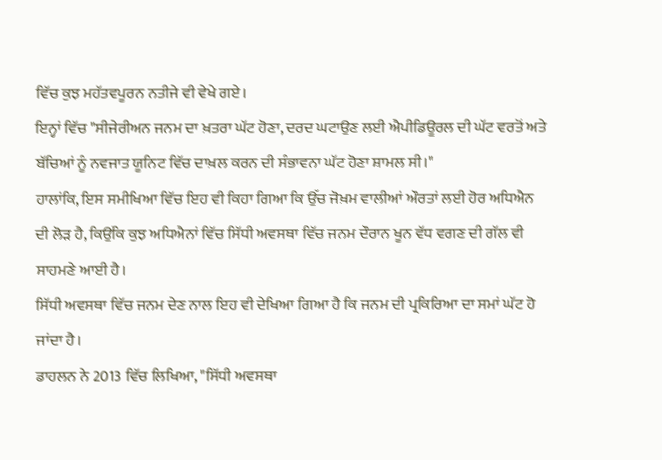ਵਿੱਚ ਕੁਝ ਮਹੱਤਵਪੂਰਨ ਨਤੀਜੇ ਵੀ ਵੇਖੇ ਗਏ।
ਇਨ੍ਹਾਂ ਵਿੱਚ "ਸੀਜੇਰੀਅਨ ਜਨਮ ਦਾ ਖ਼ਤਰਾ ਘੱਟ ਹੋਣਾ, ਦਰਦ ਘਟਾਉਣ ਲਈ ਐਪੀਡਿਊਰਲ ਦੀ ਘੱਟ ਵਰਤੋਂ ਅਤੇ ਬੱਚਿਆਂ ਨੂੰ ਨਵਜਾਤ ਯੂਨਿਟ ਵਿੱਚ ਦਾਖ਼ਲ ਕਰਨ ਦੀ ਸੰਭਾਵਨਾ ਘੱਟ ਹੋਣਾ ਸ਼ਾਮਲ ਸੀ।"
ਹਾਲਾਂਕਿ, ਇਸ ਸਮੀਖਿਆ ਵਿੱਚ ਇਹ ਵੀ ਕਿਹਾ ਗਿਆ ਕਿ ਉੱਚ ਜੋਖ਼ਮ ਵਾਲੀਆਂ ਔਰਤਾਂ ਲਈ ਹੋਰ ਅਧਿਐਨ ਦੀ ਲੋੜ ਹੈ, ਕਿਉਂਕਿ ਕੁਝ ਅਧਿਐਨਾਂ ਵਿੱਚ ਸਿੱਧੀ ਅਵਸਥਾ ਵਿੱਚ ਜਨਮ ਦੌਰਾਨ ਖੂਨ ਵੱਧ ਵਗਣ ਦੀ ਗੱਲ ਵੀ ਸਾਹਮਣੇ ਆਈ ਹੈ।
ਸਿੱਧੀ ਅਵਸਥਾ ਵਿੱਚ ਜਨਮ ਦੇਣ ਨਾਲ ਇਹ ਵੀ ਦੇਖਿਆ ਗਿਆ ਹੈ ਕਿ ਜਨਮ ਦੀ ਪ੍ਰਕਿਰਿਆ ਦਾ ਸਮਾਂ ਘੱਟ ਹੋ ਜਾਂਦਾ ਹੈ।
ਡਾਹਲਨ ਨੇ 2013 ਵਿੱਚ ਲਿਖਿਆ, "ਸਿੱਧੀ ਅਵਸਥਾ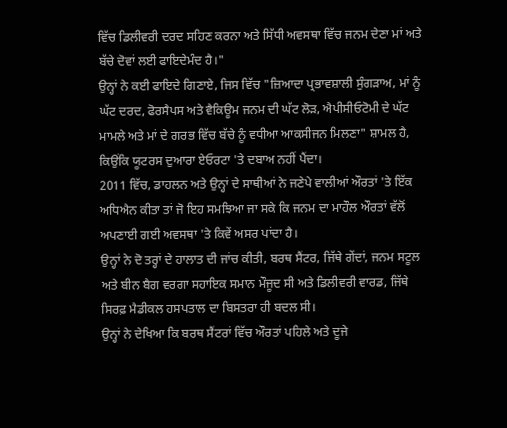ਵਿੱਚ ਡਿਲੀਵਰੀ ਦਰਦ ਸਹਿਣ ਕਰਨਾ ਅਤੇ ਸਿੱਧੀ ਅਵਸਥਾ ਵਿੱਚ ਜਨਮ ਦੇਣਾ ਮਾਂ ਅਤੇ ਬੱਚੇ ਦੋਵਾਂ ਲਈ ਫਾਇਦੇਮੰਦ ਹੈ।"
ਉਨ੍ਹਾਂ ਨੇ ਕਈ ਫਾਇਦੇ ਗਿਣਾਏ, ਜਿਸ ਵਿੱਚ "ਜ਼ਿਆਦਾ ਪ੍ਰਭਾਵਸ਼ਾਲੀ ਸੁੰਗੜਾਅ, ਮਾਂ ਨੂੰ ਘੱਟ ਦਰਦ, ਫੋਰਸੈਪਸ ਅਤੇ ਵੈਕਿਊਮ ਜਨਮ ਦੀ ਘੱਟ ਲੋੜ, ਐਪੀਸੀਓਟੋਮੀ ਦੇ ਘੱਟ ਮਾਮਲੇ ਅਤੇ ਮਾਂ ਦੇ ਗਰਭ ਵਿੱਚ ਬੱਚੇ ਨੂੰ ਵਧੀਆ ਆਕਸੀਜਨ ਮਿਲਣਾ" ਸ਼ਾਮਲ ਹੈ, ਕਿਉਂਕਿ ਯੂਟਰਸ ਦੁਆਰਾ ਏਓਰਟਾ 'ਤੇ ਦਬਾਅ ਨਹੀਂ ਪੈਂਦਾ।
2011 ਵਿੱਚ, ਡਾਹਲਨ ਅਤੇ ਉਨ੍ਹਾਂ ਦੇ ਸਾਥੀਆਂ ਨੇ ਜਣੇਪੇ ਵਾਲੀਆਂ ਔਰਤਾਂ 'ਤੇ ਇੱਕ ਅਧਿਐਨ ਕੀਤਾ ਤਾਂ ਜੋ ਇਹ ਸਮਝਿਆ ਜਾ ਸਕੇ ਕਿ ਜਨਮ ਦਾ ਮਾਹੌਲ ਔਰਤਾਂ ਵੱਲੋਂ ਅਪਣਾਈ ਗਈ ਅਵਸਥਾ 'ਤੇ ਕਿਵੇਂ ਅਸਰ ਪਾਂਦਾ ਹੈ।
ਉਨ੍ਹਾਂ ਨੇ ਦੋ ਤਰ੍ਹਾਂ ਦੇ ਹਾਲਾਤ ਦੀ ਜਾਂਚ ਕੀਤੀ, ਬਰਥ ਸੈਂਟਰ, ਜਿੱਥੇ ਗੇਂਦਾਂ, ਜਨਮ ਸਟੂਲ ਅਤੇ ਬੀਨ ਬੈਗ ਵਰਗਾ ਸਹਾਇਕ ਸਮਾਨ ਮੌਜੂਦ ਸੀ ਅਤੇ ਡਿਲੀਵਰੀ ਵਾਰਡ, ਜਿੱਥੇ ਸਿਰਫ਼ ਮੈਡੀਕਲ ਹਸਪਤਾਲ ਦਾ ਬਿਸਤਰਾ ਹੀ ਬਦਲ ਸੀ।
ਉਨ੍ਹਾਂ ਨੇ ਦੇਖਿਆ ਕਿ ਬਰਥ ਸੈਂਟਰਾਂ ਵਿੱਚ ਔਰਤਾਂ ਪਹਿਲੇ ਅਤੇ ਦੂਜੇ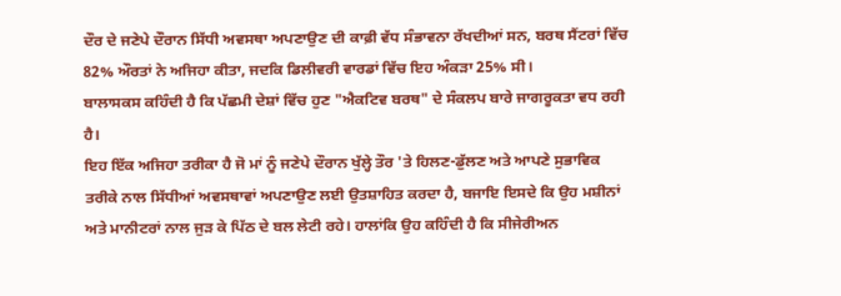ਦੌਰ ਦੇ ਜਣੇਪੇ ਦੌਰਾਨ ਸਿੱਧੀ ਅਵਸਥਾ ਅਪਣਾਉਣ ਦੀ ਕਾਫ਼ੀ ਵੱਧ ਸੰਭਾਵਨਾ ਰੱਖਦੀਆਂ ਸਨ, ਬਰਥ ਸੈਂਟਰਾਂ ਵਿੱਚ 82% ਔਰਤਾਂ ਨੇ ਅਜਿਹਾ ਕੀਤਾ, ਜਦਕਿ ਡਿਲੀਵਰੀ ਵਾਰਡਾਂ ਵਿੱਚ ਇਹ ਅੰਕੜਾ 25% ਸੀ।
ਬਾਲਾਸਕਸ ਕਹਿੰਦੀ ਹੈ ਕਿ ਪੱਛਮੀ ਦੇਸ਼ਾਂ ਵਿੱਚ ਹੁਣ "ਐਕਟਿਵ ਬਰਥ" ਦੇ ਸੰਕਲਪ ਬਾਰੇ ਜਾਗਰੂਕਤਾ ਵਧ ਰਹੀ ਹੈ।
ਇਹ ਇੱਕ ਅਜਿਹਾ ਤਰੀਕਾ ਹੈ ਜੋ ਮਾਂ ਨੂੰ ਜਣੇਪੇ ਦੌਰਾਨ ਖੁੱਲ੍ਹੇ ਤੌਰ 'ਤੇ ਹਿਲਣ-ਡੁੱਲਣ ਅਤੇ ਆਪਣੇ ਸੁਭਾਵਿਕ ਤਰੀਕੇ ਨਾਲ ਸਿੱਧੀਆਂ ਅਵਸਥਾਵਾਂ ਅਪਣਾਉਣ ਲਈ ਉਤਸ਼ਾਹਿਤ ਕਰਦਾ ਹੈ, ਬਜਾਇ ਇਸਦੇ ਕਿ ਉਹ ਮਸ਼ੀਨਾਂ ਅਤੇ ਮਾਨੀਟਰਾਂ ਨਾਲ ਜੁੜ ਕੇ ਪਿੱਠ ਦੇ ਬਲ ਲੇਟੀ ਰਹੇ। ਹਾਲਾਂਕਿ ਉਹ ਕਹਿੰਦੀ ਹੈ ਕਿ ਸੀਜੇਰੀਅਨ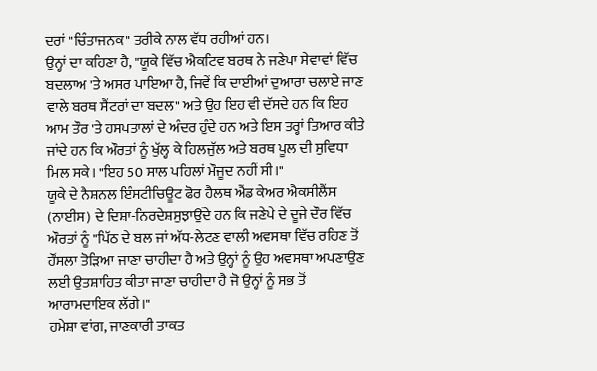ਦਰਾਂ "ਚਿੰਤਾਜਨਕ" ਤਰੀਕੇ ਨਾਲ ਵੱਧ ਰਹੀਆਂ ਹਨ।
ਉਨ੍ਹਾਂ ਦਾ ਕਹਿਣਾ ਹੈ, "ਯੂਕੇ ਵਿੱਚ ਐਕਟਿਵ ਬਰਥ ਨੇ ਜਣੇਪਾ ਸੇਵਾਵਾਂ ਵਿੱਚ ਬਦਲਾਅ 'ਤੇ ਅਸਰ ਪਾਇਆ ਹੈ, ਜਿਵੇਂ ਕਿ ਦਾਈਆਂ ਦੁਆਰਾ ਚਲਾਏ ਜਾਣ ਵਾਲੇ ਬਰਥ ਸੈਂਟਰਾਂ ਦਾ ਬਦਲ" ਅਤੇ ਉਹ ਇਹ ਵੀ ਦੱਸਦੇ ਹਨ ਕਿ ਇਹ ਆਮ ਤੌਰ 'ਤੇ ਹਸਪਤਾਲਾਂ ਦੇ ਅੰਦਰ ਹੁੰਦੇ ਹਨ ਅਤੇ ਇਸ ਤਰ੍ਹਾਂ ਤਿਆਰ ਕੀਤੇ ਜਾਂਦੇ ਹਨ ਕਿ ਔਰਤਾਂ ਨੂੰ ਖੁੱਲ੍ਹ ਕੇ ਹਿਲਜੁੱਲ ਅਤੇ ਬਰਥ ਪੂਲ ਦੀ ਸੁਵਿਧਾ ਮਿਲ ਸਕੇ। "ਇਹ 50 ਸਾਲ ਪਹਿਲਾਂ ਮੌਜੂਦ ਨਹੀਂ ਸੀ।"
ਯੂਕੇ ਦੇ ਨੈਸ਼ਨਲ ਇੰਸਟੀਚਿਊਟ ਫੋਰ ਹੈਲਥ ਐਂਡ ਕੇਅਰ ਐਕਸੀਲੈਂਸ (ਨਾਈਸ) ਦੇ ਦਿਸ਼ਾ-ਨਿਰਦੇਸ਼ਸੁਝਾਉਂਦੇ ਹਨ ਕਿ ਜਣੇਪੇ ਦੇ ਦੂਜੇ ਦੌਰ ਵਿੱਚ ਔਰਤਾਂ ਨੂੰ "ਪਿੱਠ ਦੇ ਬਲ ਜਾਂ ਅੱਧ-ਲੇਟਣ ਵਾਲੀ ਅਵਸਥਾ ਵਿੱਚ ਰਹਿਣ ਤੋਂ ਹੌਂਸਲਾ ਤੋੜਿਆ ਜਾਣਾ ਚਾਹੀਦਾ ਹੈ ਅਤੇ ਉਨ੍ਹਾਂ ਨੂੰ ਉਹ ਅਵਸਥਾ ਅਪਣਾਉਣ ਲਈ ਉਤਸ਼ਾਹਿਤ ਕੀਤਾ ਜਾਣਾ ਚਾਹੀਦਾ ਹੈ ਜੋ ਉਨ੍ਹਾਂ ਨੂੰ ਸਭ ਤੋਂ ਆਰਾਮਦਾਇਕ ਲੱਗੇ।"
ਹਮੇਸ਼ਾ ਵਾਂਗ, ਜਾਣਕਾਰੀ ਤਾਕਤ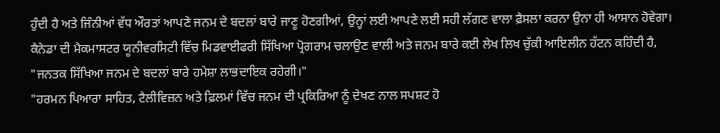ਹੁੰਦੀ ਹੈ ਅਤੇ ਜਿੰਨੀਆਂ ਵੱਧ ਔਰਤਾਂ ਆਪਣੇ ਜਨਮ ਦੇ ਬਦਲਾਂ ਬਾਰੇ ਜਾਣੂ ਹੋਣਗੀਆਂ, ਉਨ੍ਹਾਂ ਲਈ ਆਪਣੇ ਲਈ ਸਹੀ ਲੱਗਣ ਵਾਲਾ ਫ਼ੈਸਲਾ ਕਰਨਾ ਉਨਾ ਹੀ ਆਸਾਨ ਹੋਵੇਗਾ।
ਕੈਨੇਡਾ ਦੀ ਮੈਕਮਾਸਟਰ ਯੂਨੀਵਰਸਿਟੀ ਵਿੱਚ ਮਿਡਵਾਈਫਰੀ ਸਿੱਖਿਆ ਪ੍ਰੋਗਰਾਮ ਚਲਾਉਣ ਵਾਲੀ ਅਤੇ ਜਨਮ ਬਾਰੇ ਕਈ ਲੇਖ ਲਿਖ ਚੁੱਕੀ ਆਇਲੀਨ ਹੱਟਨ ਕਹਿੰਦੀ ਹੈ, "ਜਨਤਕ ਸਿੱਖਿਆ ਜਨਮ ਦੇ ਬਦਲਾਂ ਬਾਰੇ ਹਮੇਸ਼ਾ ਲਾਭਦਾਇਕ ਰਹੇਗੀ।"
"ਹਰਮਨ ਪਿਆਰਾ ਸਾਹਿਤ, ਟੈਲੀਵਿਜ਼ਨ ਅਤੇ ਫ਼ਿਲਮਾਂ ਵਿੱਚ ਜਨਮ ਦੀ ਪ੍ਰਕਿਰਿਆ ਨੂੰ ਦੇਖਣ ਨਾਲ ਸਪਸ਼ਟ ਹੋ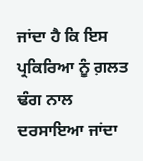ਜਾਂਦਾ ਹੈ ਕਿ ਇਸ ਪ੍ਰਕਿਰਿਆ ਨੂੰ ਗ਼ਲਤ ਢੰਗ ਨਾਲ ਦਰਸਾਇਆ ਜਾਂਦਾ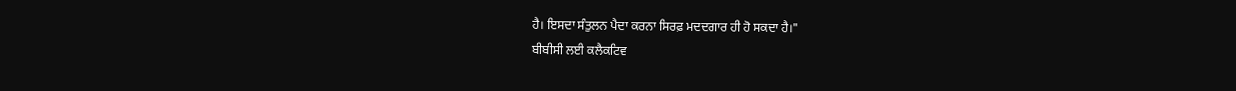ਹੈ। ਇਸਦਾ ਸੰਤੁਲਨ ਪੈਦਾ ਕਰਨਾ ਸਿਰਫ਼ ਮਦਦਗਾਰ ਹੀ ਹੋ ਸਕਦਾ ਹੈ।"
ਬੀਬੀਸੀ ਲਈ ਕਲੈਕਟਿਵ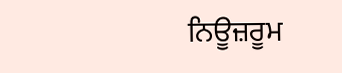ਨਿਊਜ਼ਰੂਮ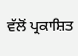ਵੱਲੋਂ ਪ੍ਰਕਾਸ਼ਿਤ